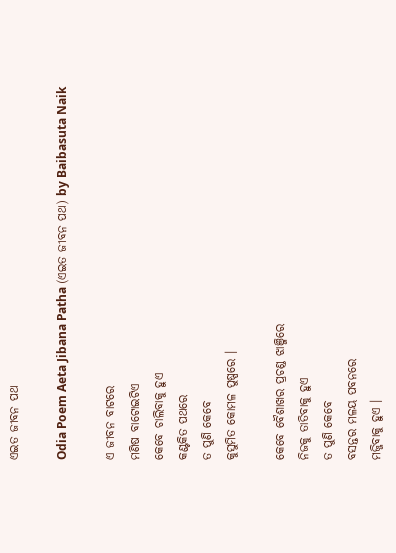ଏଇତ ଜୀବନ ପଥ

Odia Poem Aeta Jibana Patha (ଏଇତ ଜୀବନ ପଥ) by Baibasuta Naik

ଏ ଜୀବନ ବାଟରେ
ମଣିଷ ବାଟୋଇଟିଏ
କେବେ ଚାଲିବାକୁ ହୁଏ
କଣ୍ଟକିତ ପଥରେ
ତ ପୁଣି କେବେ
କୁସୁମିତ କୋମଳ ପୁଷ୍ପରେ ।

କେବେ ବୈଶାଖର ପ୍ରଚଣ୍ଡ ଝାଞ୍ଜିରେ
ନିଜକୁ ତାତିବାକୁ ହୁଏ
ତ ପୁଣି କେବେ
ବସନ୍ତର ମଳୟ ପବନରେ
ମଜ୍ଜିବାକୁ ହୁଏ ।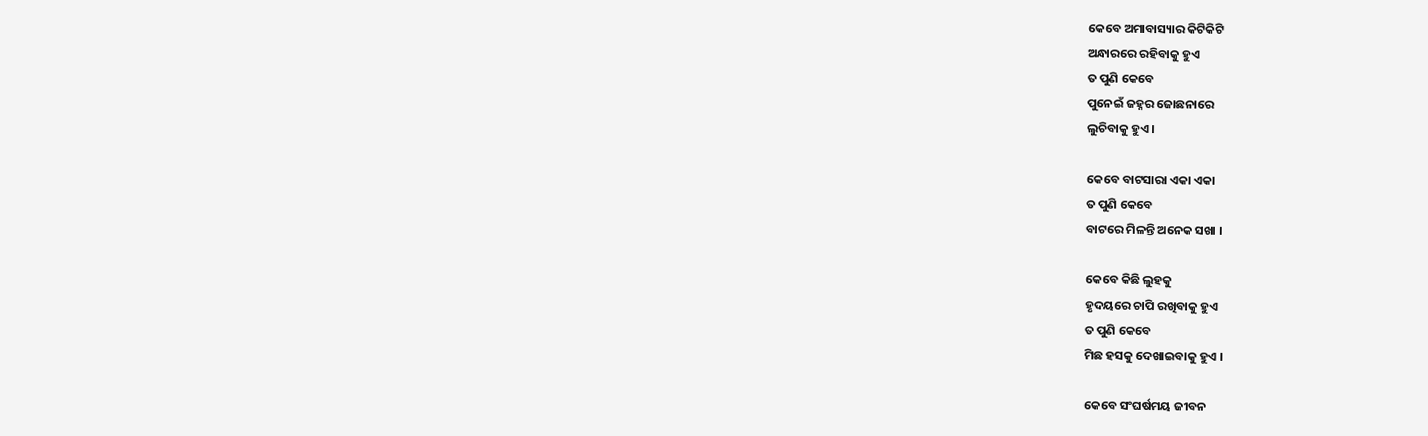କେବେ ଅମାବାସ୍ୟାର କିଟିକିଟି
ଅନ୍ଧାରରେ ରହିବାକୁ ହୁଏ
ତ ପୁଣି କେବେ
ପୁନେଇଁ ଜହ୍ନର ଜୋଛନାରେ
ଲୁଚିବାକୁ ହୁଏ ।

କେବେ ବାଟସାରା ଏକା ଏକା
ତ ପୁଣି କେବେ
ବାଟରେ ମିଳନ୍ତି ଅନେକ ସଖା ।

କେବେ କିଛି ଲୁହକୁ
ହୃଦୟରେ ଚାପି ରଖିବାକୁ ହୁଏ
ତ ପୁଣି କେବେ
ମିଛ ହସକୁ ଦେଖାଇବାକୁ ହୁଏ ।

କେବେ ସଂଘର୍ଷମୟ ଜୀବନ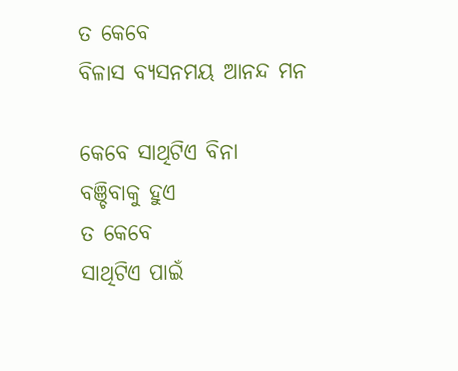ତ କେବେ
ବିଳାସ ବ୍ୟସନମୟ ଆନନ୍ଦ ମନ

କେବେ ସାଥିଟିଏ ବିନା
ବଞ୍ଚିବାକୁ ହୁଏ
ତ କେବେ
ସାଥିଟିଏ ପାଇଁ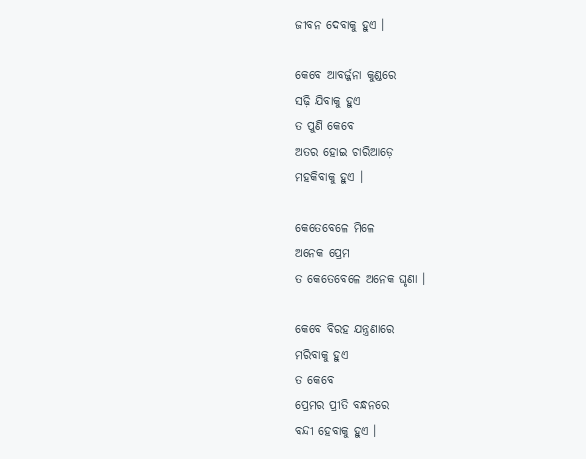ଜୀବନ ଦେବାକୁ ହୁଏ ।

କେବେ ଆବର୍ଜ୍ଜନା କୁଣ୍ଡରେ
ସଢ଼ି ଯିବାକୁ ହୁଏ
ତ ପୁଣି କେବେ
ଅତର ହୋଇ ଚାରିଆଡ଼େ
ମହକିବାକୁ ହୁଏ ।

କେତେବେଳେ ମିଳେ
ଅନେକ ପ୍ରେମ
ତ କେତେବେଳେ ଅନେକ ଘୃଣା ।

କେବେ ବିରହ ଯନ୍ତ୍ରଣାରେ
ମରିବାକୁ ହୁଏ
ତ କେବେ
ପ୍ରେମର ପ୍ରୀତି ବନ୍ଧନରେ
ବନ୍ଦୀ ହେବାକୁ ହୁଏ ।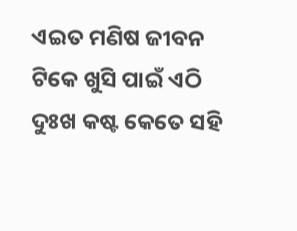ଏଇତ ମଣିଷ ଜୀବନ
ଟିକେ ଖୁସି ପାଇଁ ଏଠି
ଦୁଃଖ କଷ୍ଟ କେତେ ସହି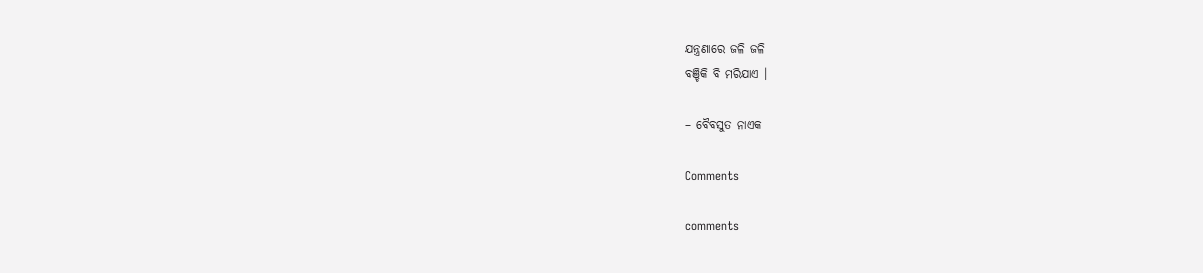ଯନ୍ତ୍ରଣାରେ ଜଳି ଜଳି
ବଞ୍ଚିକି ବି ମରିଯାଏ ।

– ବୈବସୁତ ନାଏକ

Comments

comments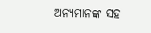ଅନ୍ୟମାନଙ୍କ ସହ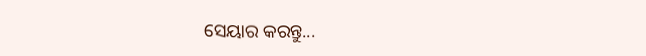ସେୟାର କରନ୍ତୁ...